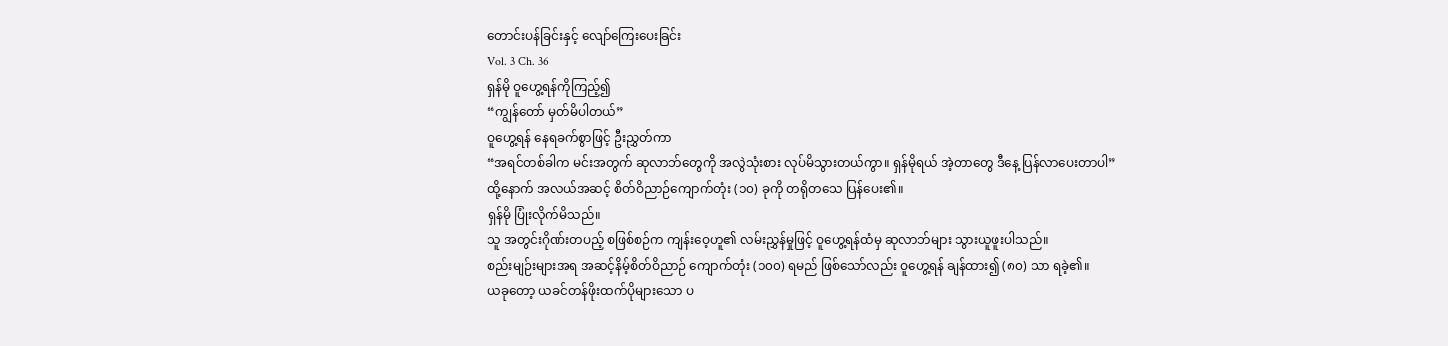တောင်းပန်ခြင်းနှင့် လျော်ကြေးပေးခြင်း
Vol. 3 Ch. 36
ရှန်မို ဝူဟွေ့ရန်ကိုကြည့်၍
“ကျွန်တော် မှတ်မိပါတယ်”
ဝူဟွေ့ရန် နေရခက်စွာဖြင့် ဦးညွှတ်ကာ
“အရင်တစ်ခါက မင်းအတွက် ဆုလာဘ်တွေကို အလွဲသုံးစား လုပ်မိသွားတယ်ကွာ။ ရှန်မိုရယ် အဲ့တာတွေ ဒီနေ့ ပြန်လာပေးတာပါ”
ထို့နောက် အလယ်အဆင့် စိတ်ဝိညာဉ်ကျောက်တုံး (၁၀) ခုကို တရိုတသေ ပြန်ပေး၏။
ရှန်မို ပြုံးလိုက်မိသည်။
သူ အတွင်းဂိုဏ်းတပည့် စဖြစ်စဉ်က ကျန်းဝေ့ဟူ၏ လမ်းညွှန်မှုဖြင့် ဝူဟွေ့ရန်ထံမှ ဆုလာဘ်များ သွားယူဖူးပါသည်။
စည်းမျဉ်းများအရ အဆင့်နိမ့်စိတ်ဝိညာဉ် ကျောက်တုံး (၁၀၀) ရမည် ဖြစ်သော်လည်း ဝူဟွေ့ရန် ချန်ထား၍ (၈၀) သာ ရခဲ့၏။
ယခုတော့ ယခင်တန်ဖိုးထက်ပိုများသော ပ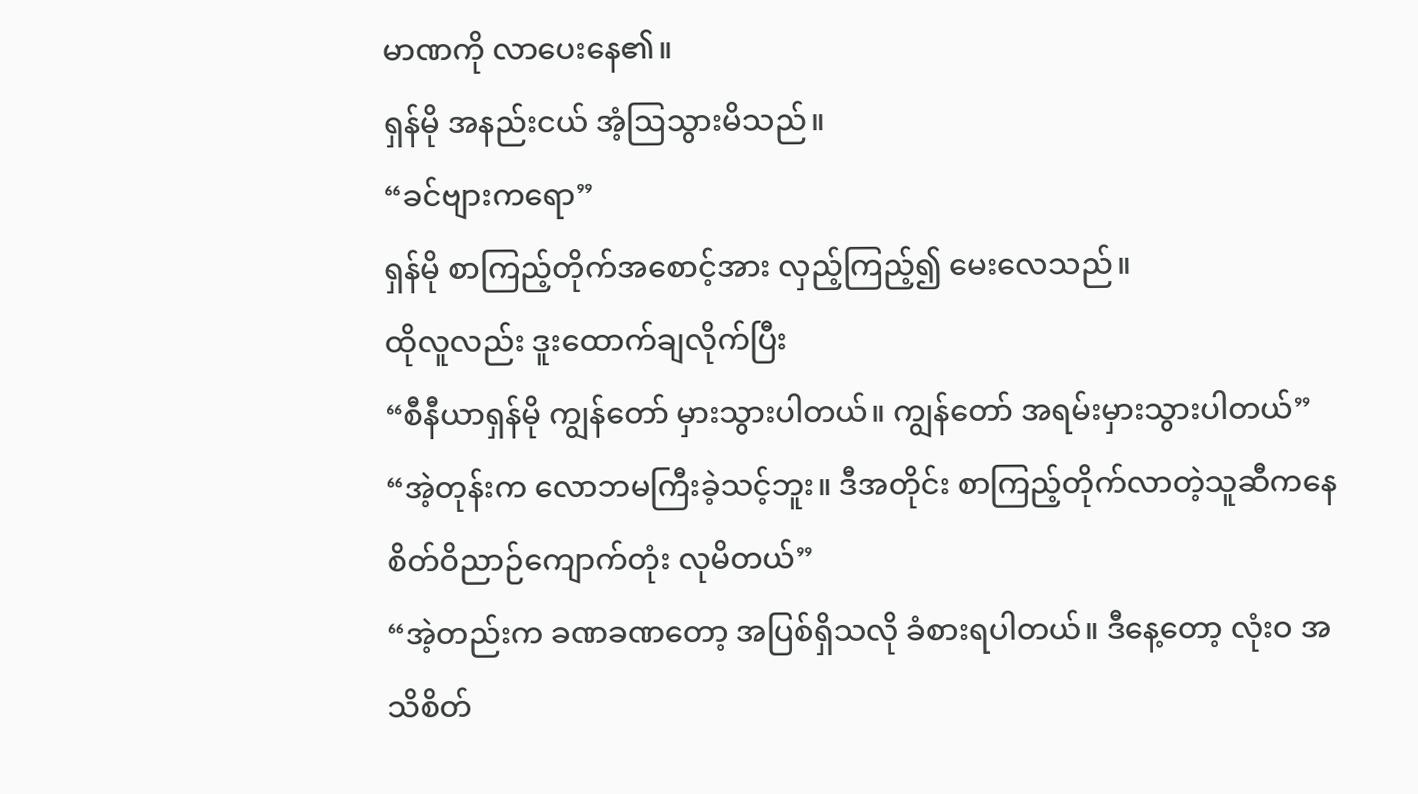မာဏကို လာပေးနေ၏။
ရှန်မို အနည်းငယ် အံ့ဩသွားမိသည်။
“ခင်ဗျားကရော”
ရှန်မို စာကြည့်တိုက်အစောင့်အား လှည့်ကြည့်၍ မေးလေသည်။
ထိုလူလည်း ဒူးထောက်ချလိုက်ပြီး
“စီနီယာရှန်မို ကျွန်တော် မှားသွားပါတယ်။ ကျွန်တော် အရမ်းမှားသွားပါတယ်”
“အဲ့တုန်းက လောဘမကြီးခဲ့သင့်ဘူး။ ဒီအတိုင်း စာကြည့်တိုက်လာတဲ့သူဆီကနေ စိတ်ဝိညာဉ်ကျောက်တုံး လုမိတယ်”
“အဲ့တည်းက ခဏခဏတော့ အပြစ်ရှိသလို ခံစားရပါတယ်။ ဒီနေ့တော့ လုံးဝ အသိစိတ်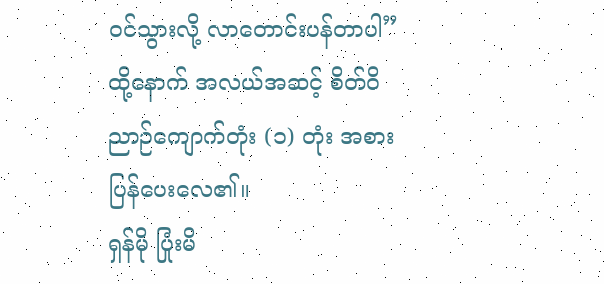ဝင်သွားလို့ လာတောင်းပန်တာပါ”
ထို့နောက် အလယ်အဆင့် စိတ်ဝိညာဉ်ကျောက်တုံး (၁) တုံး အစားပြန်ပေးလေ၏။
ရှန်မို ပြုံးမိ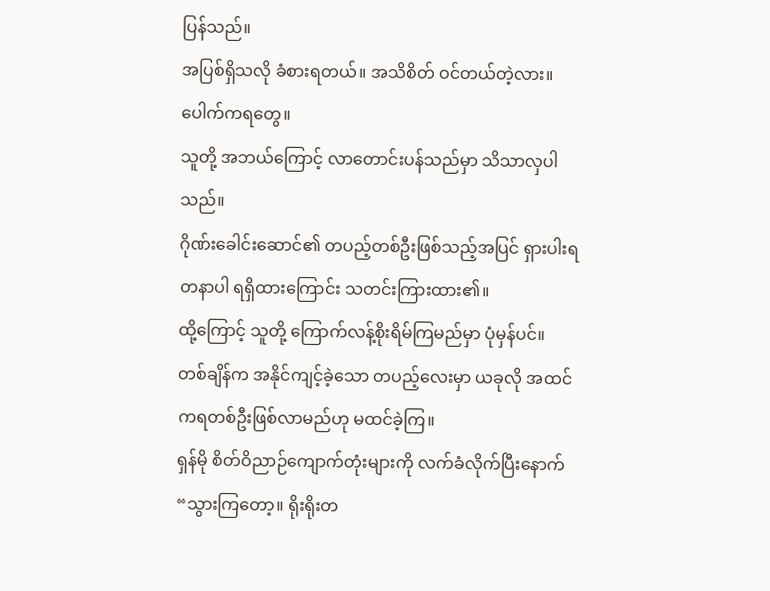ပြန်သည်။
အပြစ်ရှိသလို ခံစားရတယ်။ အသိစိတ် ဝင်တယ်တဲ့လား။
ပေါက်ကရတွေ။
သူတို့ အဘယ်ကြောင့် လာတောင်းပန်သည်မှာ သိသာလှပါသည်။
ဂိုဏ်းခေါင်းဆောင်၏ တပည့်တစ်ဦးဖြစ်သည့်အပြင် ရှားပါးရတနာပါ ရရှိထားကြောင်း သတင်းကြားထား၏။
ထို့ကြောင့် သူတို့ ကြောက်လန့်စိုးရိမ်ကြမည်မှာ ပုံမှန်ပင်။
တစ်ချိန်က အနိုင်ကျင့်ခဲ့သော တပည့်လေးမှာ ယခုလို အထင်ကရတစ်ဦးဖြစ်လာမည်ဟု မထင်ခဲ့ကြ။
ရှန်မို စိတ်ဝိညာဉ်ကျောက်တုံးများကို လက်ခံလိုက်ပြီးနောက်
“သွားကြတော့။ ရိုးရိုးတ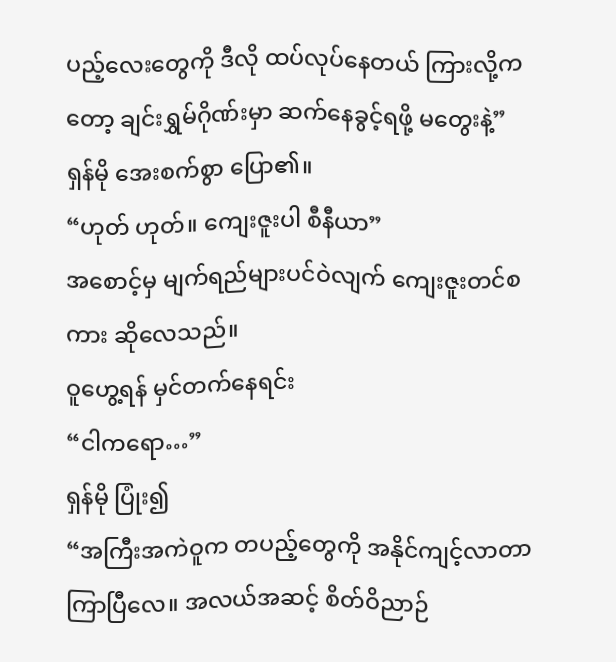ပည့်လေးတွေကို ဒီလို ထပ်လုပ်နေတယ် ကြားလို့ကတော့ ချင်းရွှမ်ဂိုဏ်းမှာ ဆက်နေခွင့်ရဖို့ မတွေးနဲ့”
ရှန်မို အေးစက်စွာ ပြော၏။
“ဟုတ် ဟုတ်။ ကျေးဇူးပါ စီနီယာ”
အစောင့်မှ မျက်ရည်များပင်ဝဲလျက် ကျေးဇူးတင်စကား ဆိုလေသည်။
ဝူဟွေ့ရန် မှင်တက်နေရင်း
“ငါကရော…”
ရှန်မို ပြုံး၍
“အကြီးအကဲဝူက တပည့်တွေကို အနိုင်ကျင့်လာတာ ကြာပြီလေ။ အလယ်အဆင့် စိတ်ဝိညာဉ်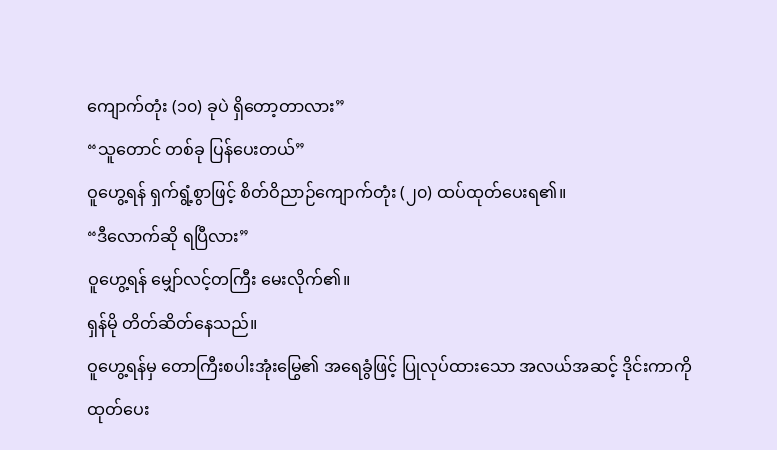ကျောက်တုံး (၁၀) ခုပဲ ရှိတော့တာလား”
“သူတောင် တစ်ခု ပြန်ပေးတယ်”
ဝူဟွေ့ရန် ရှက်ရွံ့စွာဖြင့် စိတ်ဝိညာဉ်ကျောက်တုံး (၂၀) ထပ်ထုတ်ပေးရ၏။
“ဒီလောက်ဆို ရပြီလား”
ဝူဟွေ့ရန် မျှော်လင့်တကြီး မေးလိုက်၏။
ရှန်မို တိတ်ဆိတ်နေသည်။
ဝူဟွေ့ရန်မှ တောကြီးစပါးအုံးမြွေ၏ အရေခွံဖြင့် ပြုလုပ်ထားသော အလယ်အဆင့် ဒိုင်းကာကို ထုတ်ပေး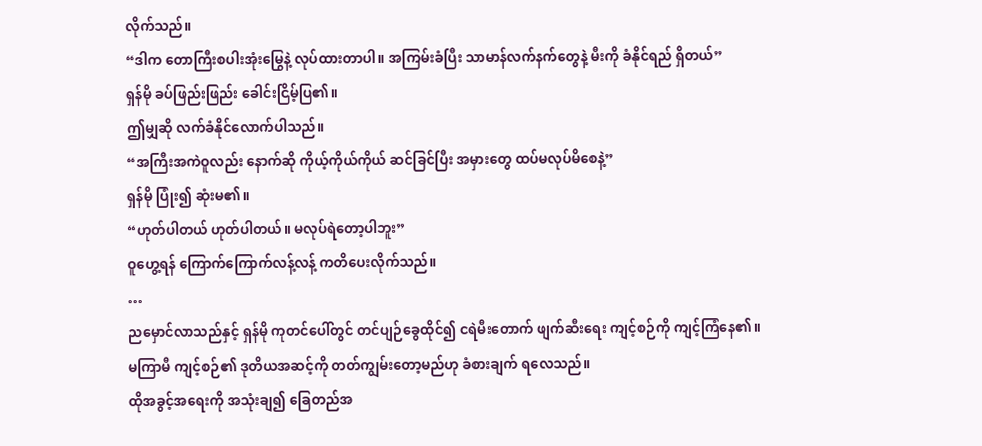လိုက်သည်။
“ဒါက တောကြီးစပါးအုံးမြွေနဲ့ လုပ်ထားတာပါ။ အကြမ်းခံပြီး သာမာန်လက်နက်တွေနဲ့ မီးကို ခံနိုင်ရည် ရှိတယ်”
ရှန်မို ခပ်ဖြည်းဖြည်း ခေါင်းငြိမ့်ပြ၏။
ဤမျှဆို လက်ခံနိုင်လောက်ပါသည်။
“အကြီးအကဲဝူလည်း နောက်ဆို ကိုယ့်ကိုယ်ကိုယ် ဆင်ခြင်ပြီး အမှားတွေ ထပ်မလုပ်မိစေနဲ့”
ရှန်မို ပြုံး၍ ဆုံးမ၏။
“ဟုတ်ပါတယ် ဟုတ်ပါတယ်။ မလုပ်ရဲတော့ပါဘူး”
ဝူဟွေ့ရန် ကြောက်ကြောက်လန့်လန့် ကတိပေးလိုက်သည်။
…
ညမှောင်လာသည်နှင့် ရှန်မို ကုတင်ပေါ်တွင် တင်ပျဉ်ခွေထိုင်၍ ငရဲမီးတောက် ဖျက်ဆီးရေး ကျင့်စဉ်ကို ကျင့်ကြံနေ၏။
မကြာမီ ကျင့်စဉ်၏ ဒုတိယအဆင့်ကို တတ်ကျွမ်းတော့မည်ဟု ခံစားချက် ရလေသည်။
ထိုအခွင့်အရေးကို အသုံးချ၍ ခြေတည်အ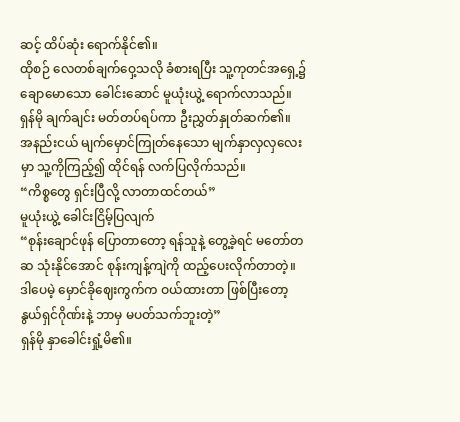ဆင့် ထိပ်ဆုံး ရောက်နိုင်၏။
ထိုစဉ် လေတစ်ချက်ဝှေ့သလို ခံစားရပြီး သူ့ကုတင်အရှေ့၌ ချောမောသော ခေါင်းဆောင် မူယုံးယွဲ့ ရောက်လာသည်။
ရှန်မို ချက်ချင်း မတ်တပ်ရပ်ကာ ဦးညွှတ်နှုတ်ဆက်၏။
အနည်းငယ် မျက်မှောင်ကြုတ်နေသော မျက်နှာလှလှလေးမှာ သူ့ကိုကြည့်၍ ထိုင်ရန် လက်ပြလိုက်သည်။
“ကိစ္စတွေ ရှင်းပြီလို့ လာတာထင်တယ်”
မူယုံးယွဲ့ ခေါင်းငြိမ့်ပြလျက်
“စုန်းချောင်ဖုန် ပြောတာတော့ ရန်သူနဲ့ တွေ့ခဲ့ရင် မတော်တဆ သုံးနိုင်အောင် စုန်းကျန့်ကျဲကို ထည့်ပေးလိုက်တာတဲ့။ ဒါပေမဲ့ မှောင်ခိုဈေးကွက်က ဝယ်ထားတာ ဖြစ်ပြီးတော့ နွယ်ရှင်ဂိုဏ်းနဲ့ ဘာမှ မပတ်သက်ဘူးတဲ့”
ရှန်မို နှာခေါင်းရှုံ့မိ၏။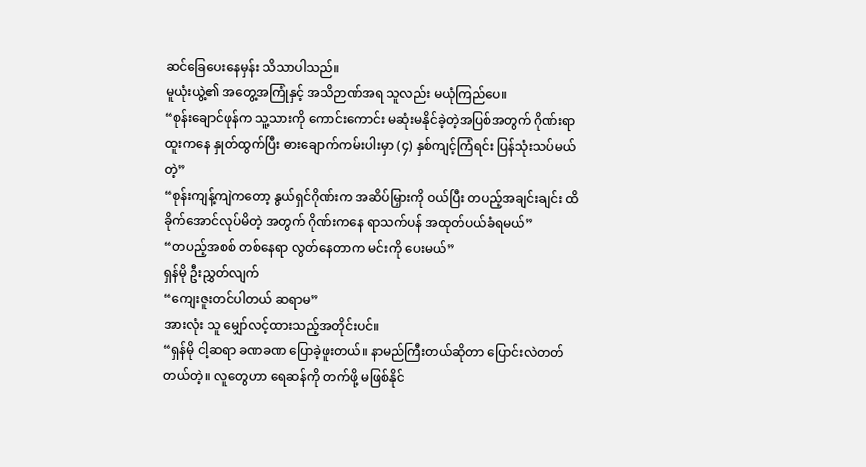ဆင်ခြေပေးနေမှန်း သိသာပါသည်။
မူယုံးယွဲ့၏ အတွေ့အကြုံနှင့် အသိဉာဏ်အရ သူလည်း မယုံကြည်ပေ။
“စုန်းချောင်ဖုန်က သူ့သားကို ကောင်းကောင်း မဆုံးမနိုင်ခဲ့တဲ့အပြစ်အတွက် ဂိုဏ်းရာထူးကနေ နှုတ်ထွက်ပြီး ဓားချောက်ကမ်းပါးမှာ (၄) နှစ်ကျင့်ကြံရင်း ပြန်သုံးသပ်မယ်တဲ့”
“စုန်းကျန့်ကျဲကတော့ နွယ်ရှင်ဂိုဏ်းက အဆိပ်မြှားကို ဝယ်ပြီး တပည့်အချင်းချင်း ထိခိုက်အောင်လုပ်မိတဲ့ အတွက် ဂိုဏ်းကနေ ရာသက်ပန် အထုတ်ပယ်ခံရမယ်”
“တပည့်အစစ် တစ်နေရာ လွတ်နေတာက မင်းကို ပေးမယ်”
ရှန်မို ဦးညွှတ်လျက်
“ကျေးဇူးတင်ပါတယ် ဆရာမ”
အားလုံး သူ မျှော်လင့်ထားသည့်အတိုင်းပင်။
“ရှန်မို ငါ့ဆရာ ခဏခဏ ပြောခဲ့ဖူးတယ်။ နာမည်ကြီးတယ်ဆိုတာ ပြောင်းလဲတတ်တယ်တဲ့။ လူတွေဟာ ရေဆန်ကို တက်ဖို့ မဖြစ်နိုင်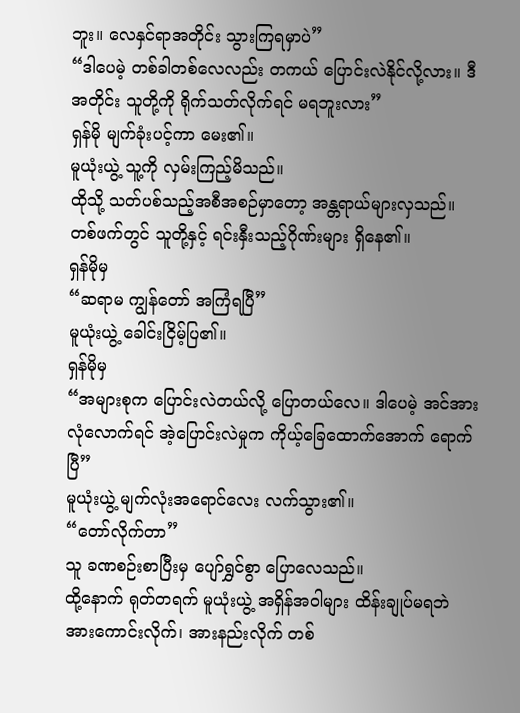ဘူး။ လေနှင်ရာအတိုင်း သွားကြရမှာပဲ”
“ဒါပေမဲ့ တစ်ခါတစ်လေလည်း တကယ် ပြောင်းလဲနိုင်လို့လား။ ဒီအတိုင်း သူတို့ကို ရိုက်သတ်လိုက်ရင် မရဘူးလား”
ရှန်မို မျက်ခုံးပင့်ကာ မေး၏။
မူယုံးယွဲ့ သူ့ကို လှမ်းကြည့်မိသည်။
ထိုသို့ သတ်ပစ်သည့်အစီအစဉ်မှာတော့ အန္တရာယ်များလှသည်။
တစ်ဖက်တွင် သူတို့နှင့် ရင်းနှီးသည့်ဂိုဏ်းများ ရှိနေ၏။
ရှန်မိုမှ
“ဆရာမ ကျွန်တော် အကြံရပြီ”
မူယုံးယွဲ့ ခေါင်းငြိမ့်ပြ၏။
ရှန်မိုမှ
“အများစုက ပြောင်းလဲတယ်လို့ ပြောတယ်လေ။ ဒါပေမဲ့ အင်အား လုံလောက်ရင် အဲ့ပြောင်းလဲမှုက ကိုယ့်ခြေထောက်အောက် ရောက်ပြီ”
မူယုံးယွဲ့ မျက်လုံးအရောင်လေး လက်သွား၏။
“တော်လိုက်တာ”
သူ ခဏစဉ်းစာပြီးမှ ပျော်ရွှင်စွာ ပြောလေသည်။
ထို့နောက် ရုတ်တရက် မူယုံးယွဲ့ အရှိန်အဝါများ ထိန်းချုပ်မရဘဲ အားကောင်းလိုက်၊ အားနည်းလိုက် တစ်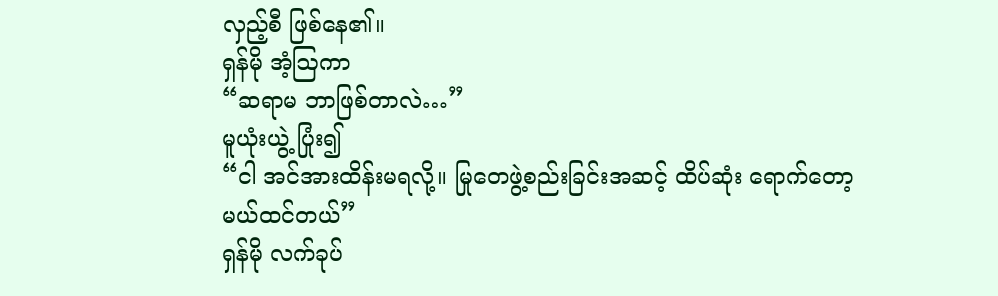လှည့်စီ ဖြစ်နေ၏။
ရှန်မို အံ့ဩကာ
“ဆရာမ ဘာဖြစ်တာလဲ…”
မူယုံးယွဲ့ ပြုံး၍
“ငါ အင်အားထိန်းမရလို့။ မြုတေဖွဲ့စည်းခြင်းအဆင့် ထိပ်ဆုံး ရောက်တော့မယ်ထင်တယ်”
ရှန်မို လက်ခုပ်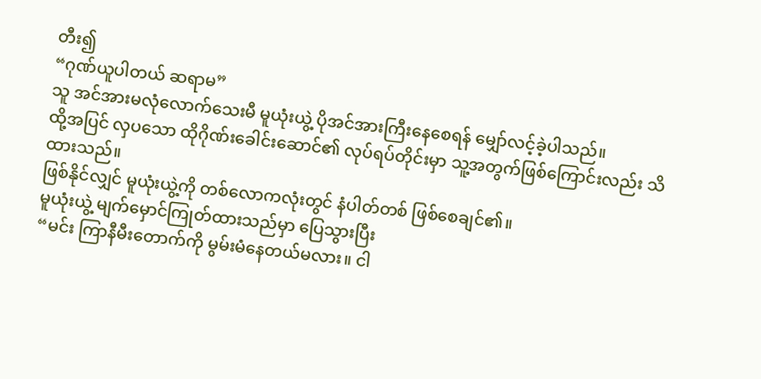တီး၍
“ဂုဏ်ယူပါတယ် ဆရာမ”
သူ အင်အားမလုံလောက်သေးမီ မူယုံးယွဲ့ ပိုအင်အားကြီးနေစေရန် မျှော်လင့်ခဲ့ပါသည်။
ထို့အပြင် လှပသော ထိုဂိုဏ်းခေါင်းဆောင်၏ လုပ်ရပ်တိုင်းမှာ သူ့အတွက်ဖြစ်ကြောင်းလည်း သိထားသည်။
ဖြစ်နိုင်လျှင် မူယုံးယွဲ့ကို တစ်လောကလုံးတွင် နံပါတ်တစ် ဖြစ်စေချင်၏။
မူယုံးယွဲ့ မျက်မှောင်ကြုတ်ထားသည်မှာ ပြေသွားပြီး
“မင်း ကြာနီမီးတောက်ကို မွမ်းမံနေတယ်မလား။ ငါ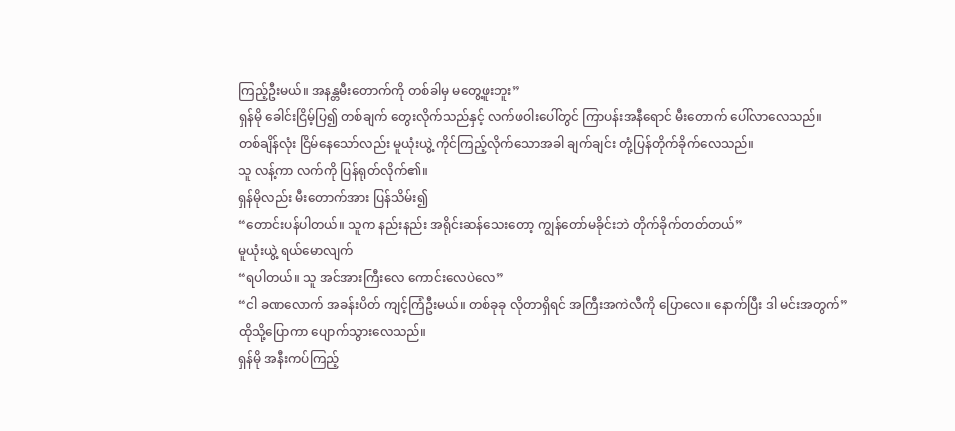ကြည့်ဦးမယ်။ အနန္တမီးတောက်ကို တစ်ခါမှ မတွေ့ဖူးဘူး”
ရှန်မို ခေါင်းငြိမ့်ပြ၍ တစ်ချက် တွေးလိုက်သည်နှင့် လက်ဖဝါးပေါ်တွင် ကြာပန်းအနီရောင် မီးတောက် ပေါ်လာလေသည်။
တစ်ချိန်လုံး ငြိမ်နေသော်လည်း မူယုံးယွဲ့ ကိုင်ကြည့်လိုက်သောအခါ ချက်ချင်း တုံ့ပြန်တိုက်ခိုက်လေသည်။
သူ လန့်ကာ လက်ကို ပြန်ရုတ်လိုက်၏။
ရှန်မိုလည်း မီးတောက်အား ပြန်သိမ်း၍
“တောင်းပန်ပါတယ်။ သူက နည်းနည်း အရိုင်းဆန်သေးတော့ ကျွန်တော်မခိုင်းဘဲ တိုက်ခိုက်တတ်တယ်”
မူယုံးယွဲ့ ရယ်မောလျက်
“ရပါတယ်။ သူ အင်အားကြီးလေ ကောင်းလေပဲလေ”
“ငါ ခဏလောက် အခန်းပိတ် ကျင့်ကြံဦးမယ်။ တစ်ခုခု လိုတာရှိရင် အကြီးအကဲလီကို ပြောလေ။ နောက်ပြီး ဒါ မင်းအတွက်”
ထိုသို့ပြောကာ ပျောက်သွားလေသည်။
ရှန်မို အနီးကပ်ကြည့်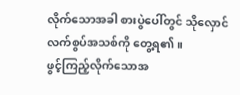လိုက်သောအခါ စားပွဲပေါ်တွင် သိုလှောင်လက်စွပ်အသစ်ကို တွေ့ရ၏။
ဖွင့်ကြည့်လိုက်သောအ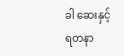ခါ ဆေးနှင့် ရတနာ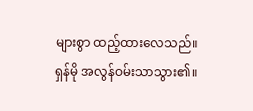များစွာ ထည့်ထားလေသည်။
ရှန်မို အလွန်ဝမ်းသာသွား၏။